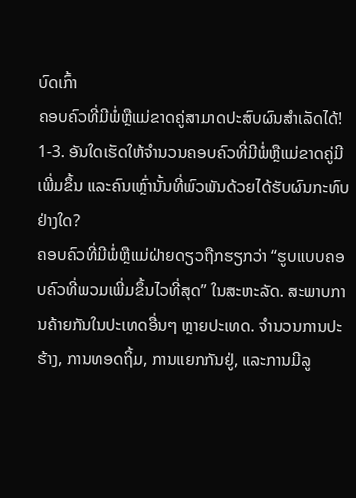ບົດເກົ້າ
ຄອບຄົວທີ່ມີພໍ່ຫຼືແມ່ຂາດຄູ່ສາມາດປະສົບຜົນສຳເລັດໄດ້!
1-3. ອັນໃດເຮັດໃຫ້ຈຳນວນຄອບຄົວທີ່ມີພໍ່ຫຼືແມ່ຂາດຄູ່ມີເພີ່ມຂຶ້ນ ແລະຄົນເຫຼົ່ານັ້ນທີ່ພົວພັນດ້ວຍໄດ້ຮັບຜົນກະທົບຢ່າງໃດ?
ຄອບຄົວທີ່ມີພໍ່ຫຼືແມ່ຝ່າຍດຽວຖືກຮຽກວ່າ “ຮູບແບບຄອບຄົວທີ່ພວມເພີ່ມຂຶ້ນໄວທີ່ສຸດ” ໃນສະຫະລັດ. ສະພາບການຄ້າຍກັນໃນປະເທດອື່ນໆ ຫຼາຍປະເທດ. ຈຳນວນການປະຮ້າງ, ການທອດຖິ້ມ, ການແຍກກັນຢູ່, ແລະການມີລູ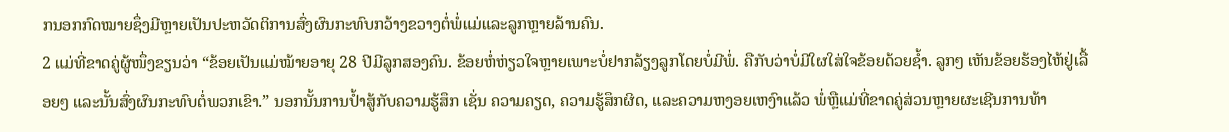ກນອກກົດໝາຍຊຶ່ງມີຫຼາຍເປັນປະຫວັດຕິການສົ່ງຜົນກະທົບກວ້າງຂວາງຕໍ່ພໍ່ແມ່ແລະລູກຫຼາຍລ້ານຄົນ.
2 ແມ່ທີ່ຂາດຄູ່ຜູ້ໜຶ່ງຂຽນວ່າ “ຂ້ອຍເປັນແມ່ໝ້າຍອາຍຸ 28 ປີມີລູກສອງຄົນ. ຂ້ອຍຫໍ່ຫ່ຽວໃຈຫຼາຍເພາະບໍ່ຢາກລ້ຽງລູກໂດຍບໍ່ມີພໍ່. ຄືກັບວ່າບໍ່ມີໃຜໃສ່ໃຈຂ້ອຍດ້ວຍຊ້ຳ. ລູກໆ ເຫັນຂ້ອຍຮ້ອງໄຫ້ຢູ່ເລື້ອຍໆ ແລະນັ້ນສົ່ງຜົນກະທົບຕໍ່ພວກເຂົາ.” ນອກນັ້ນການປ້ຳສູ້ກັບຄວາມຮູ້ສຶກ ເຊັ່ນ ຄວາມຄຽດ, ຄວາມຮູ້ສຶກຜິດ, ແລະຄວາມຫງອຍເຫງົາແລ້ວ ພໍ່ຫຼືແມ່ທີ່ຂາດຄູ່ສ່ວນຫຼາຍຜະເຊີນການທ້າ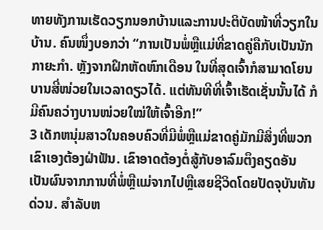ທາຍທັງການເຮັດວຽກນອກບ້ານແລະການປະຕິບັດໜ້າທີ່ວຽກໃນບ້ານ. ຄົນໜຶ່ງບອກວ່າ “ການເປັນພໍ່ຫຼືແມ່ທີ່ຂາດຄູ່ຄືກັບເປັນນັກກາຍະກຳ. ຫຼັງຈາກຝຶກຫັດຫົກເດືອນ ໃນທີ່ສຸດເຈົ້າກໍສາມາດໂຍນບານສີ່ໜ່ວຍໃນເວລາດຽວໄດ້. ແຕ່ທັນທີທີ່ເຈົ້າເຮັດເຊັ່ນນັ້ນໄດ້ ກໍມີຄົນຄວ່າງບານໜ່ວຍໃໝ່ໃຫ້ເຈົ້າອີກ!”
3 ເດັກຫນຸ່ມສາວໃນຄອບຄົວທີ່ມີພໍ່ຫຼືແມ່ຂາດຄູ່ມັກມີສິ່ງທີ່ພວກເຂົາເອງຕ້ອງຝ່າຟັນ. ເຂົາອາດຕ້ອງຕໍ່ສູ້ກັບອາລົມຕຶງຄຽດອັນເປັນຜົນຈາກການທີ່ພໍ່ຫຼືແມ່ຈາກໄປຫຼືເສຍຊີວິດໂດຍປັດຈຸບັນທັນດ່ວນ. ສຳລັບຫ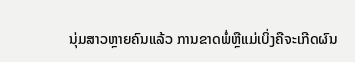ນຸ່ມສາວຫຼາຍຄົນແລ້ວ ການຂາດພໍ່ຫຼືແມ່ເບິ່ງຄືຈະເກີດຜົນ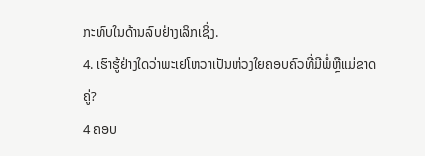ກະທົບໃນດ້ານລົບຢ່າງເລິກເຊິ່ງ.
4. ເຮົາຮູ້ຢ່າງໃດວ່າພະເຢໂຫວາເປັນຫ່ວງໃຍຄອບຄົວທີ່ມີພໍ່ຫຼືແມ່ຂາດຄູ່?
4 ຄອບ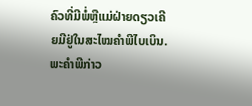ຄົວທີ່ມີພໍ່ຫຼືແມ່ຝ່າຍດຽວເຄີຍມີຢູ່ໃນສະໄໝຄຳພີໄບເບິນ. ພະຄຳພີກ່າວ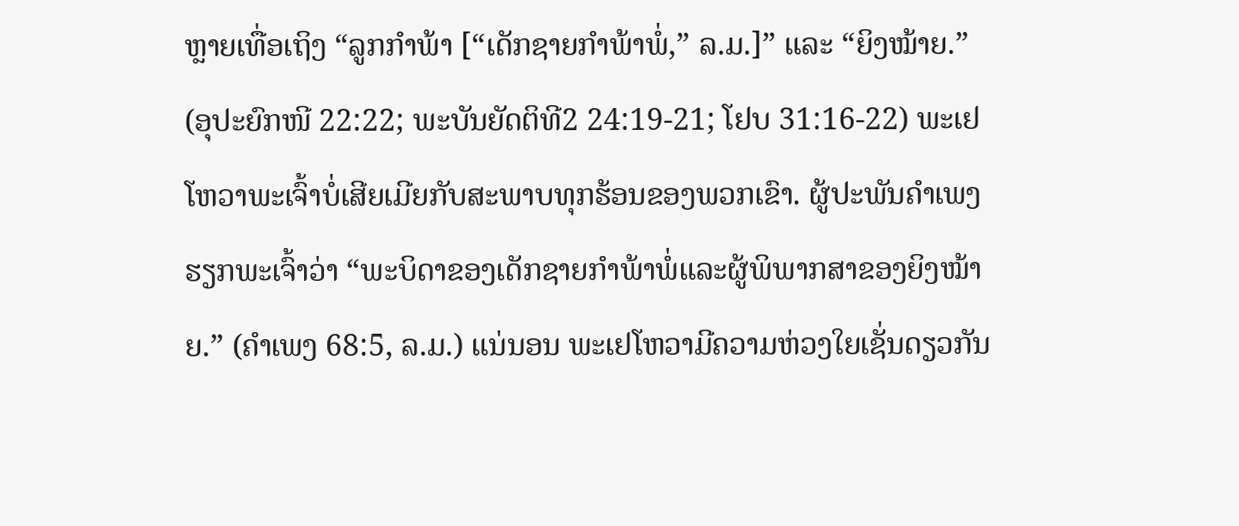ຫຼາຍເທື່ອເຖິງ “ລູກກຳພ້າ [“ເດັກຊາຍກຳພ້າພໍ່,” ລ.ມ.]” ແລະ “ຍິງໝ້າຍ.” (ອຸປະຍົກໜີ 22:22; ພະບັນຍັດຕິທີ2 24:19-21; ໂຢບ 31:16-22) ພະເຢໂຫວາພະເຈົ້າບໍ່ເສີຍເມີຍກັບສະພາບທຸກຮ້ອນຂອງພວກເຂົາ. ຜູ້ປະພັນຄຳເພງຮຽກພະເຈົ້າວ່າ “ພະບິດາຂອງເດັກຊາຍກຳພ້າພໍ່ແລະຜູ້ພິພາກສາຂອງຍິງໝ້າຍ.” (ຄຳເພງ 68:5, ລ.ມ.) ແນ່ນອນ ພະເຢໂຫວາມີຄວາມຫ່ວງໃຍເຊັ່ນດຽວກັນ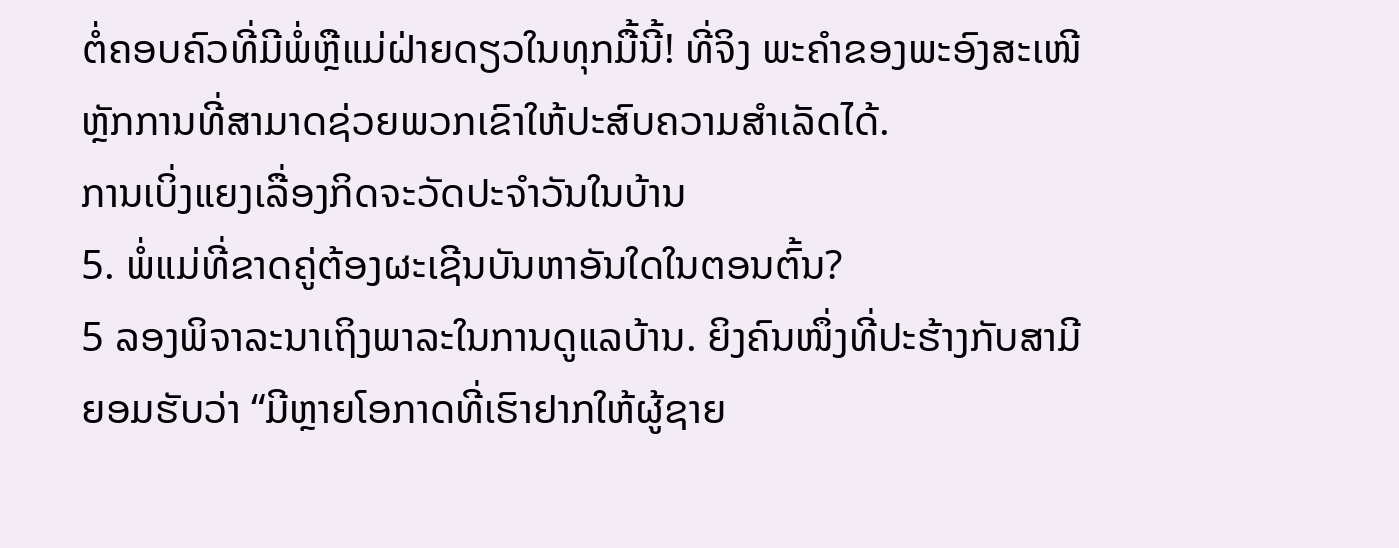ຕໍ່ຄອບຄົວທີ່ມີພໍ່ຫຼືແມ່ຝ່າຍດຽວໃນທຸກມື້ນີ້! ທີ່ຈິງ ພະຄຳຂອງພະອົງສະເໜີຫຼັກການທີ່ສາມາດຊ່ວຍພວກເຂົາໃຫ້ປະສົບຄວາມສຳເລັດໄດ້.
ການເບິ່ງແຍງເລື່ອງກິດຈະວັດປະຈຳວັນໃນບ້ານ
5. ພໍ່ແມ່ທີ່ຂາດຄູ່ຕ້ອງຜະເຊີນບັນຫາອັນໃດໃນຕອນຕົ້ນ?
5 ລອງພິຈາລະນາເຖິງພາລະໃນການດູແລບ້ານ. ຍິງຄົນໜຶ່ງທີ່ປະຮ້າງກັບສາມີຍອມຮັບວ່າ “ມີຫຼາຍໂອກາດທີ່ເຮົາຢາກໃຫ້ຜູ້ຊາຍ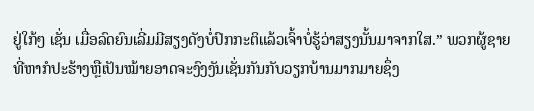ຢູ່ໃກ້ໆ ເຊັ່ນ ເມື່ອລົດຍົນເລີ່ມມີສຽງດັງບໍ່ປົກກະຕິແລ້ວເຈົ້າບໍ່ຮູ້ວ່າສຽງນັ້ນມາຈາກໃສ.” ພວກຜູ້ຊາຍທີ່ຫາກໍປະຮ້າງຫຼືເປັນໝ້າຍອາດຈະງົງງັນເຊັ່ນກັນກັບວຽກບ້ານມາກມາຍຊຶ່ງ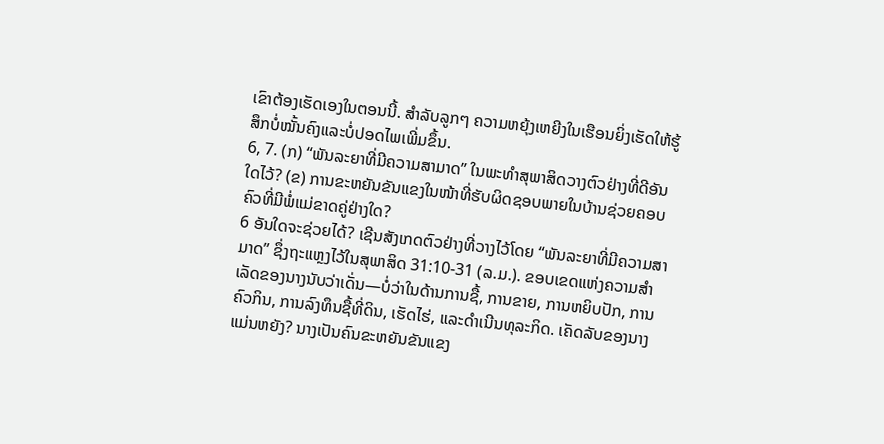ເຂົາຕ້ອງເຮັດເອງໃນຕອນນີ້. ສຳລັບລູກໆ ຄວາມຫຍຸ້ງເຫຍີງໃນເຮືອນຍິ່ງເຮັດໃຫ້ຮູ້ສຶກບໍ່ໝັ້ນຄົງແລະບໍ່ປອດໄພເພີ່ມຂຶ້ນ.
6, 7. (ກ) “ພັນລະຍາທີ່ມີຄວາມສາມາດ” ໃນພະທຳສຸພາສິດວາງຕົວຢ່າງທີ່ດີອັນໃດໄວ້? (ຂ) ການຂະຫຍັນຂັນແຂງໃນໜ້າທີ່ຮັບຜິດຊອບພາຍໃນບ້ານຊ່ວຍຄອບຄົວທີ່ມີພໍ່ແມ່ຂາດຄູ່ຢ່າງໃດ?
6 ອັນໃດຈະຊ່ວຍໄດ້? ເຊີນສັງເກດຕົວຢ່າງທີ່ວາງໄວ້ໂດຍ “ພັນລະຍາທີ່ມີຄວາມສາມາດ” ຊຶ່ງຖະແຫຼງໄວ້ໃນສຸພາສິດ 31:10-31 (ລ.ມ.). ຂອບເຂດແຫ່ງຄວາມສຳເລັດຂອງນາງນັບວ່າເດັ່ນ—ບໍ່ວ່າໃນດ້ານການຊື້, ການຂາຍ, ການຫຍິບປັກ, ການຄົວກິນ, ການລົງທຶນຊື້ທີ່ດິນ, ເຮັດໄຮ່, ແລະດຳເນີນທຸລະກິດ. ເຄັດລັບຂອງນາງແມ່ນຫຍັງ? ນາງເປັນຄົນຂະຫຍັນຂັນແຂງ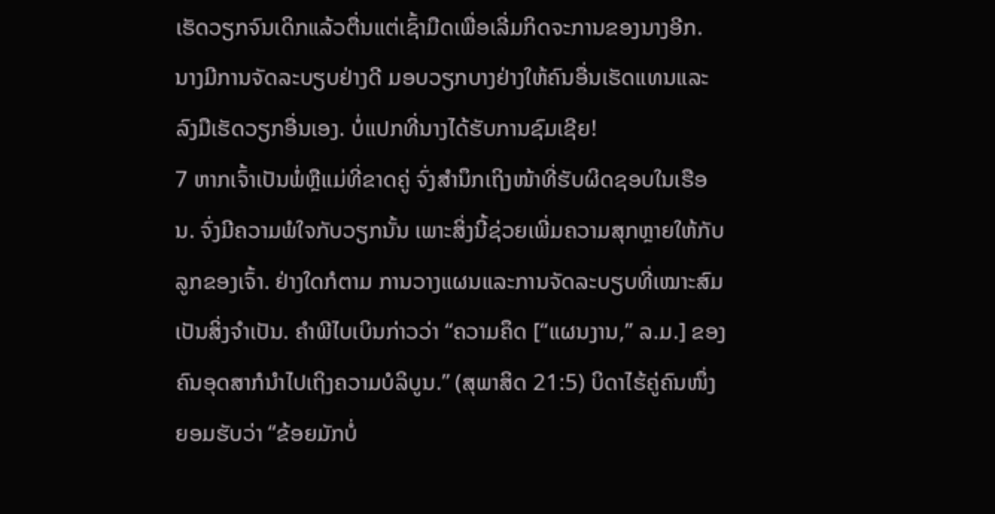ເຮັດວຽກຈົນເດິກແລ້ວຕື່ນແຕ່ເຊົ້າມືດເພື່ອເລີ່ມກິດຈະການຂອງນາງອີກ. ນາງມີການຈັດລະບຽບຢ່າງດີ ມອບວຽກບາງຢ່າງໃຫ້ຄົນອື່ນເຮັດແທນແລະລົງມືເຮັດວຽກອື່ນເອງ. ບໍ່ແປກທີ່ນາງໄດ້ຮັບການຊົມເຊີຍ!
7 ຫາກເຈົ້າເປັນພໍ່ຫຼືແມ່ທີ່ຂາດຄູ່ ຈົ່ງສຳນຶກເຖິງໜ້າທີ່ຮັບຜິດຊອບໃນເຮືອນ. ຈົ່ງມີຄວາມພໍໃຈກັບວຽກນັ້ນ ເພາະສິ່ງນີ້ຊ່ວຍເພີ່ມຄວາມສຸກຫຼາຍໃຫ້ກັບລູກຂອງເຈົ້າ. ຢ່າງໃດກໍຕາມ ການວາງແຜນແລະການຈັດລະບຽບທີ່ເໝາະສົມເປັນສິ່ງຈຳເປັນ. ຄຳພີໄບເບິນກ່າວວ່າ “ຄວາມຄຶດ [“ແຜນງານ,” ລ.ມ.] ຂອງຄົນອຸດສາກໍນຳໄປເຖິງຄວາມບໍລິບູນ.” (ສຸພາສິດ 21:5) ບິດາໄຮ້ຄູ່ຄົນໜຶ່ງຍອມຮັບວ່າ “ຂ້ອຍມັກບໍ່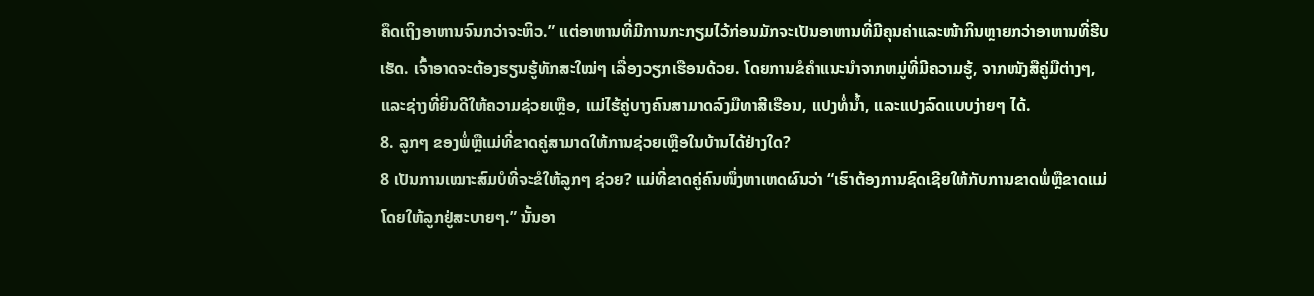ຄຶດເຖິງອາຫານຈົນກວ່າຈະຫິວ.” ແຕ່ອາຫານທີ່ມີການກະກຽມໄວ້ກ່ອນມັກຈະເປັນອາຫານທີ່ມີຄຸນຄ່າແລະໜ້າກິນຫຼາຍກວ່າອາຫານທີ່ຮີບເຮັດ. ເຈົ້າອາດຈະຕ້ອງຮຽນຮູ້ທັກສະໃໝ່ໆ ເລື່ອງວຽກເຮືອນດ້ວຍ. ໂດຍການຂໍຄຳແນະນຳຈາກຫມູ່ທີ່ມີຄວາມຮູ້, ຈາກໜັງສືຄູ່ມືຕ່າງໆ, ແລະຊ່າງທີ່ຍິນດີໃຫ້ຄວາມຊ່ວຍເຫຼືອ, ແມ່ໄຮ້ຄູ່ບາງຄົນສາມາດລົງມືທາສີເຮືອນ, ແປງທໍ່ນ້ຳ, ແລະແປງລົດແບບງ່າຍໆ ໄດ້.
8. ລູກໆ ຂອງພໍ່ຫຼືແມ່ທີ່ຂາດຄູ່ສາມາດໃຫ້ການຊ່ວຍເຫຼືອໃນບ້ານໄດ້ຢ່າງໃດ?
8 ເປັນການເໝາະສົມບໍທີ່ຈະຂໍໃຫ້ລູກໆ ຊ່ວຍ? ແມ່ທີ່ຂາດຄູ່ຄົນໜຶ່ງຫາເຫດຜົນວ່າ “ເຮົາຕ້ອງການຊົດເຊີຍໃຫ້ກັບການຂາດພໍ່ຫຼືຂາດແມ່ໂດຍໃຫ້ລູກຢູ່ສະບາຍໆ.” ນັ້ນອາ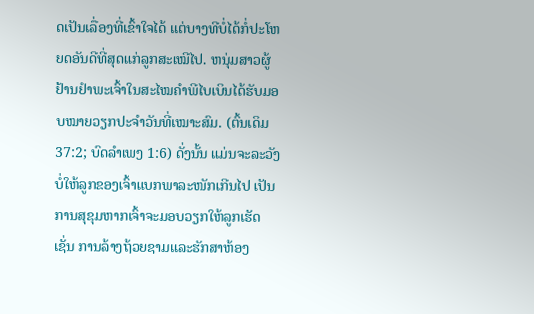ດເປັນເລື່ອງທີ່ເຂົ້າໃຈໄດ້ ແຕ່ບາງທີບໍ່ໄດ້ກໍ່ປະໂຫຍດອັນດີທີ່ສຸດແກ່ລູກສະເໝີໄປ. ຫນຸ່ມສາວຜູ້ຢ້ານຢຳພະເຈົ້າໃນສະໄໝຄຳພີໄບເບິນໄດ້ຮັບມອບໝາຍວຽກປະຈຳວັນທີ່ເໝາະສົມ. (ຕົ້ນເດິມ 37:2; ບົດລຳເພງ 1:6) ດັ່ງນັ້ນ ແມ່ນຈະລະວັງບໍ່ໃຫ້ລູກຂອງເຈົ້າແບກພາລະໜັກເກີນໄປ ເປັນການສຸຂຸມຫາກເຈົ້າຈະມອບວຽກໃຫ້ລູກເຮັດ ເຊັ່ນ ການລ້າງຖ້ວຍຊາມແລະຮັກສາຫ້ອງ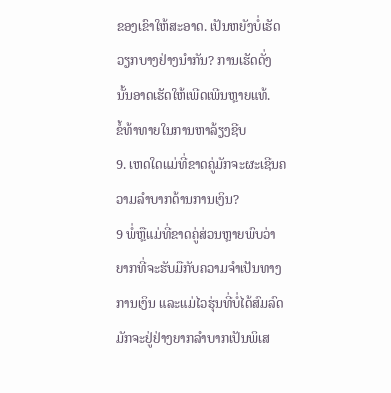ຂອງເຂົາໃຫ້ສະອາດ. ເປັນຫຍັງບໍ່ເຮັດວຽກບາງຢ່າງນຳກັນ? ການເຮັດດັ່ງນັ້ນອາດເຮັດໃຫ້ເພີດເພີນຫຼາຍແທ້.
ຂໍ້ທ້າທາຍໃນການຫາລ້ຽງຊີບ
9. ເຫດໃດແມ່ທີ່ຂາດຄູ່ມັກຈະຜະເຊີນຄວາມລຳບາກດ້ານການເງິນ?
9 ພໍ່ຫຼືແມ່ທີ່ຂາດຄູ່ສ່ວນຫຼາຍພົບວ່າຍາກທີ່ຈະຮັບມືກັບຄວາມຈຳເປັນທາງການເງິນ ແລະແມ່ໄວຮຸ່ນທີ່ບໍ່ໄດ້ສົມລົດມັກຈະຢູ່ຢ່າງຍາກລຳບາກເປັນພິເສ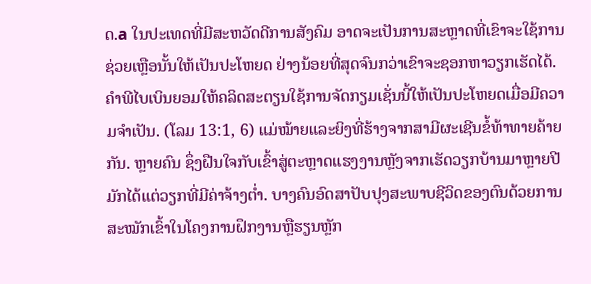ດ.a ໃນປະເທດທີ່ມີສະຫວັດດີການສັງຄົມ ອາດຈະເປັນການສະຫຼາດທີ່ເຂົາຈະໃຊ້ການຊ່ວຍເຫຼືອນັ້ນໃຫ້ເປັນປະໂຫຍດ ຢ່າງນ້ອຍທີ່ສຸດຈົນກວ່າເຂົາຈະຊອກຫາວຽກເຮັດໄດ້. ຄຳພີໄບເບິນຍອມໃຫ້ຄລິດສະຕຽນໃຊ້ການຈັດກຽມເຊັ່ນນີ້ໃຫ້ເປັນປະໂຫຍດເມື່ອມີຄວາມຈຳເປັນ. (ໂລມ 13:1, 6) ແມ່ໝ້າຍແລະຍິງທີ່ຮ້າງຈາກສາມີຜະເຊີນຂໍ້ທ້າທາຍຄ້າຍກັນ. ຫຼາຍຄົນ ຊຶ່ງຝືນໃຈກັບເຂົ້າສູ່ຕະຫຼາດແຮງງານຫຼັງຈາກເຮັດວຽກບ້ານມາຫຼາຍປີ ມັກໄດ້ແຕ່ວຽກທີ່ມີຄ່າຈ້າງຕ່ຳ. ບາງຄົນອົດສາປັບປຸງສະພາບຊີວິດຂອງຕົນດ້ວຍການສະໝັກເຂົ້າໃນໂຄງການຝຶກງານຫຼືຮຽນຫຼັກ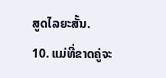ສູດໄລຍະສັ້ນ.
10. ແມ່ທີ່ຂາດຄູ່ຈະ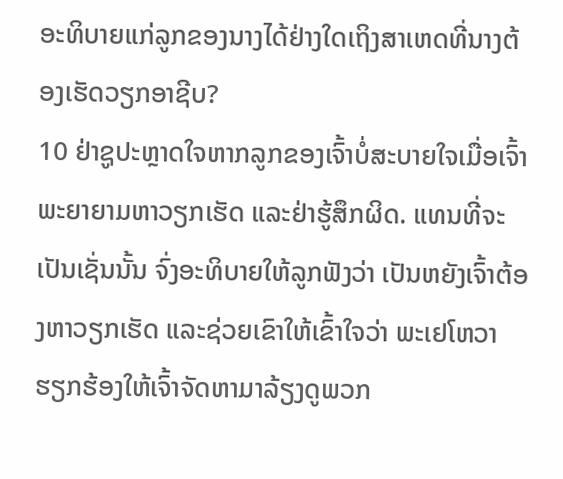ອະທິບາຍແກ່ລູກຂອງນາງໄດ້ຢ່າງໃດເຖິງສາເຫດທີ່ນາງຕ້ອງເຮັດວຽກອາຊີບ?
10 ຢ່າຊູປະຫຼາດໃຈຫາກລູກຂອງເຈົ້າບໍ່ສະບາຍໃຈເມື່ອເຈົ້າພະຍາຍາມຫາວຽກເຮັດ ແລະຢ່າຮູ້ສຶກຜິດ. ແທນທີ່ຈະເປັນເຊັ່ນນັ້ນ ຈົ່ງອະທິບາຍໃຫ້ລູກຟັງວ່າ ເປັນຫຍັງເຈົ້າຕ້ອງຫາວຽກເຮັດ ແລະຊ່ວຍເຂົາໃຫ້ເຂົ້າໃຈວ່າ ພະເຢໂຫວາຮຽກຮ້ອງໃຫ້ເຈົ້າຈັດຫາມາລ້ຽງດູພວກ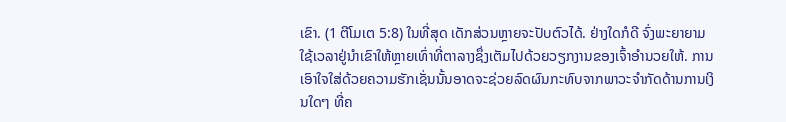ເຂົາ. (1 ຕີໂມເຕ 5:8) ໃນທີ່ສຸດ ເດັກສ່ວນຫຼາຍຈະປັບຕົວໄດ້. ຢ່າງໃດກໍດີ ຈົ່ງພະຍາຍາມໃຊ້ເວລາຢູ່ນຳເຂົາໃຫ້ຫຼາຍເທົ່າທີ່ຕາລາງຊຶ່ງເຕັມໄປດ້ວຍວຽກງານຂອງເຈົ້າອຳນວຍໃຫ້. ການເອົາໃຈໃສ່ດ້ວຍຄວາມຮັກເຊັ່ນນັ້ນອາດຈະຊ່ວຍລົດຜົນກະທົບຈາກພາວະຈຳກັດດ້ານການເງິນໃດໆ ທີ່ຄ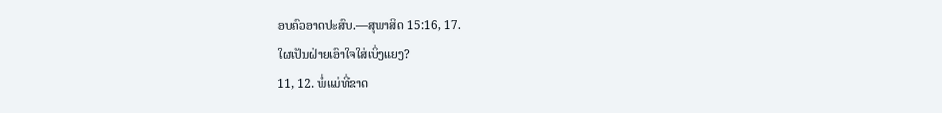ອບຄົວອາດປະສົບ.—ສຸພາສິດ 15:16, 17.
ໃຜເປັນຝ່າຍເອົາໃຈໃສ່ເບິ່ງແຍງ?
11, 12. ພໍ່ແມ່ທີ່ຂາດ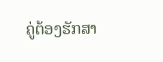ຄູ່ຕ້ອງຮັກສາ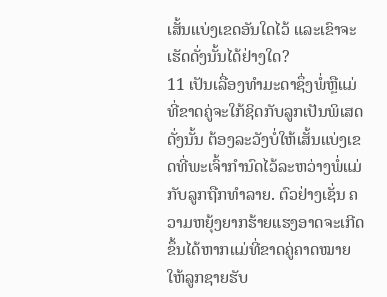ເສັ້ນແບ່ງເຂດອັນໃດໄວ້ ແລະເຂົາຈະເຮັດດັ່ງນັ້ນໄດ້ຢ່າງໃດ?
11 ເປັນເລື່ອງທຳມະດາຊຶ່ງພໍ່ຫຼືແມ່ທີ່ຂາດຄູ່ຈະໃກ້ຊິດກັບລູກເປັນພິເສດ ດັ່ງນັ້ນ ຕ້ອງລະວັງບໍ່ໃຫ້ເສັ້ນແບ່ງເຂດທີ່ພະເຈົ້າກຳນົດໄວ້ລະຫວ່າງພໍ່ແມ່ກັບລູກຖືກທຳລາຍ. ຕົວຢ່າງເຊັ່ນ ຄວາມຫຍຸ້ງຍາກຮ້າຍແຮງອາດຈະເກີດຂຶ້ນໄດ້ຫາກແມ່ທີ່ຂາດຄູ່ຄາດໝາຍໃຫ້ລູກຊາຍຮັບ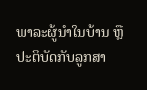ພາລະຜູ້ນຳໃນບ້ານ ຫຼືປະຕິບັດກັບລູກສາ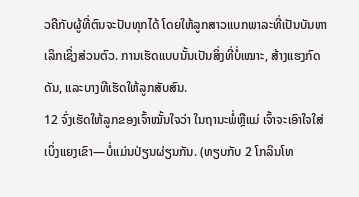ວຄືກັບຜູ້ທີ່ຕົນຈະປັບທຸກໄດ້ ໂດຍໃຫ້ລູກສາວແບກພາລະທີ່ເປັນບັນຫາເລິກເຊິ່ງສ່ວນຕົວ. ການເຮັດແບບນັ້ນເປັນສິ່ງທີ່ບໍ່ເໝາະ, ສ້າງແຮງກົດດັນ, ແລະບາງທີເຮັດໃຫ້ລູກສັບສົນ.
12 ຈົ່ງເຮັດໃຫ້ລູກຂອງເຈົ້າໝັ້ນໃຈວ່າ ໃນຖານະພໍ່ຫຼືແມ່ ເຈົ້າຈະເອົາໃຈໃສ່ເບິ່ງແຍງເຂົາ—ບໍ່ແມ່ນປ່ຽນຜ່ຽນກັນ. (ທຽບກັບ 2 ໂກລິນໂທ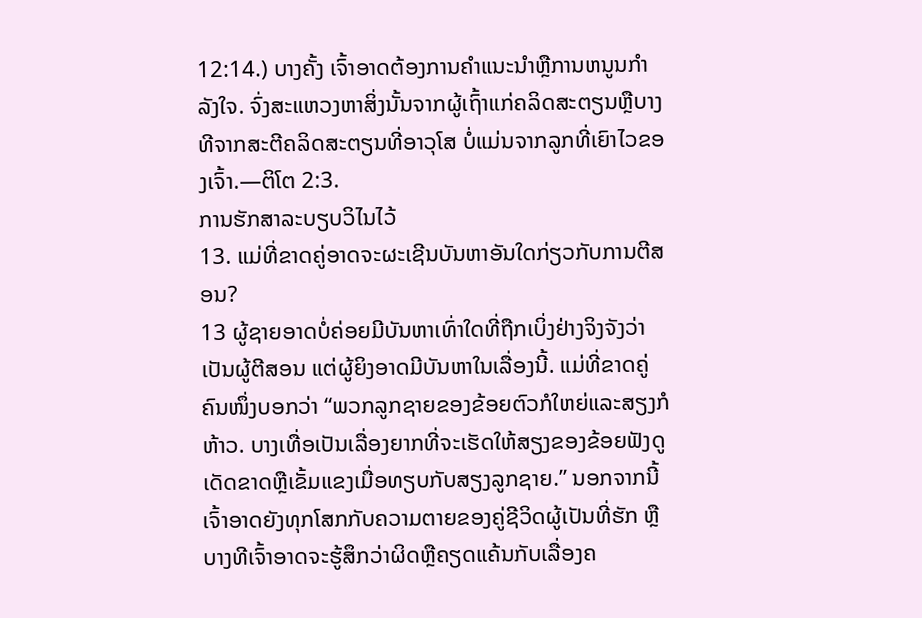12:14.) ບາງຄັ້ງ ເຈົ້າອາດຕ້ອງການຄຳແນະນຳຫຼືການຫນູນກຳລັງໃຈ. ຈົ່ງສະແຫວງຫາສິ່ງນັ້ນຈາກຜູ້ເຖົ້າແກ່ຄລິດສະຕຽນຫຼືບາງທີຈາກສະຕີຄລິດສະຕຽນທີ່ອາວຸໂສ ບໍ່ແມ່ນຈາກລູກທີ່ເຍົາໄວຂອງເຈົ້າ.—ຕິໂຕ 2:3.
ການຮັກສາລະບຽບວິໄນໄວ້
13. ແມ່ທີ່ຂາດຄູ່ອາດຈະຜະເຊີນບັນຫາອັນໃດກ່ຽວກັບການຕີສອນ?
13 ຜູ້ຊາຍອາດບໍ່ຄ່ອຍມີບັນຫາເທົ່າໃດທີ່ຖືກເບິ່ງຢ່າງຈິງຈັງວ່າເປັນຜູ້ຕີສອນ ແຕ່ຜູ້ຍິງອາດມີບັນຫາໃນເລື່ອງນີ້. ແມ່ທີ່ຂາດຄູ່ຄົນໜຶ່ງບອກວ່າ “ພວກລູກຊາຍຂອງຂ້ອຍຕົວກໍໃຫຍ່ແລະສຽງກໍຫ້າວ. ບາງເທື່ອເປັນເລື່ອງຍາກທີ່ຈະເຮັດໃຫ້ສຽງຂອງຂ້ອຍຟັງດູເດັດຂາດຫຼືເຂັ້ມແຂງເມື່ອທຽບກັບສຽງລູກຊາຍ.” ນອກຈາກນີ້ ເຈົ້າອາດຍັງທຸກໂສກກັບຄວາມຕາຍຂອງຄູ່ຊີວິດຜູ້ເປັນທີ່ຮັກ ຫຼືບາງທີເຈົ້າອາດຈະຮູ້ສຶກວ່າຜິດຫຼືຄຽດແຄ້ນກັບເລື່ອງຄ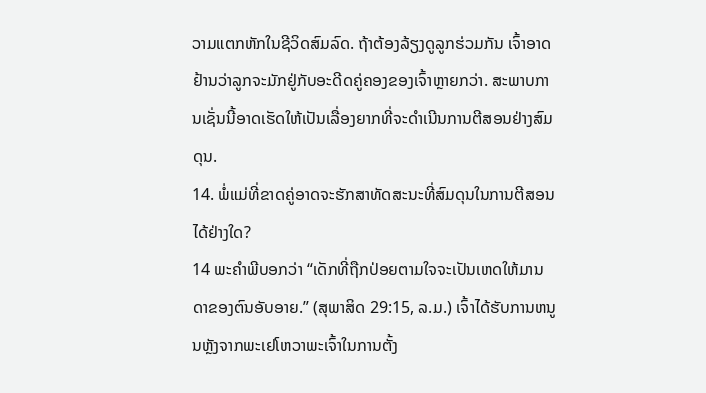ວາມແຕກຫັກໃນຊີວິດສົມລົດ. ຖ້າຕ້ອງລ້ຽງດູລູກຮ່ວມກັນ ເຈົ້າອາດຢ້ານວ່າລູກຈະມັກຢູ່ກັບອະດີດຄູ່ຄອງຂອງເຈົ້າຫຼາຍກວ່າ. ສະພາບການເຊັ່ນນີ້ອາດເຮັດໃຫ້ເປັນເລື່ອງຍາກທີ່ຈະດຳເນີນການຕີສອນຢ່າງສົມດຸນ.
14. ພໍ່ແມ່ທີ່ຂາດຄູ່ອາດຈະຮັກສາທັດສະນະທີ່ສົມດຸນໃນການຕີສອນໄດ້ຢ່າງໃດ?
14 ພະຄຳພີບອກວ່າ “ເດັກທີ່ຖືກປ່ອຍຕາມໃຈຈະເປັນເຫດໃຫ້ມານດາຂອງຕົນອັບອາຍ.” (ສຸພາສິດ 29:15, ລ.ມ.) ເຈົ້າໄດ້ຮັບການຫນູນຫຼັງຈາກພະເຢໂຫວາພະເຈົ້າໃນການຕັ້ງ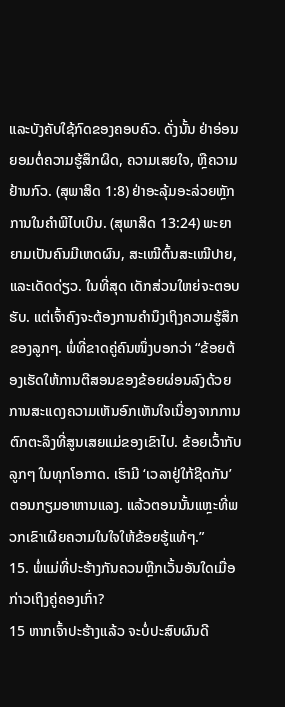ແລະບັງຄັບໃຊ້ກົດຂອງຄອບຄົວ. ດັ່ງນັ້ນ ຢ່າອ່ອນຍອມຕໍ່ຄວາມຮູ້ສຶກຜິດ, ຄວາມເສຍໃຈ, ຫຼືຄວາມຢ້ານກົວ. (ສຸພາສິດ 1:8) ຢ່າອະລຸ້ມອະລ່ວຍຫຼັກການໃນຄຳພີໄບເບິນ. (ສຸພາສິດ 13:24) ພະຍາຍາມເປັນຄົນມີເຫດຜົນ, ສະເໝີຕົ້ນສະເໝີປາຍ, ແລະເດັດດ່ຽວ. ໃນທີ່ສຸດ ເດັກສ່ວນໃຫຍ່ຈະຕອບຮັບ. ແຕ່ເຈົ້າຄົງຈະຕ້ອງການຄຳນຶງເຖິງຄວາມຮູ້ສຶກຂອງລູກໆ. ພໍ່ທີ່ຂາດຄູ່ຄົນໜຶ່ງບອກວ່າ “ຂ້ອຍຕ້ອງເຮັດໃຫ້ການຕີສອນຂອງຂ້ອຍຜ່ອນລົງດ້ວຍການສະແດງຄວາມເຫັນອົກເຫັນໃຈເນື່ອງຈາກການຕົກຕະລຶງທີ່ສູນເສຍແມ່ຂອງເຂົາໄປ. ຂ້ອຍເວົ້າກັບລູກໆ ໃນທຸກໂອກາດ. ເຮົາມີ ‘ເວລາຢູ່ໃກ້ຊິດກັນ’ ຕອນກຽມອາຫານແລງ. ແລ້ວຕອນນັ້ນແຫຼະທີ່ພວກເຂົາເຜີຍຄວາມໃນໃຈໃຫ້ຂ້ອຍຮູ້ແທ້ໆ.”
15. ພໍ່ແມ່ທີ່ປະຮ້າງກັນຄວນຫຼີກເວັ້ນອັນໃດເມື່ອກ່າວເຖິງຄູ່ຄອງເກົ່າ?
15 ຫາກເຈົ້າປະຮ້າງແລ້ວ ຈະບໍ່ປະສົບຜົນດີ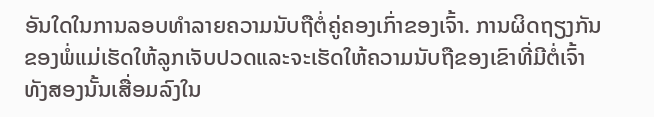ອັນໃດໃນການລອບທຳລາຍຄວາມນັບຖືຕໍ່ຄູ່ຄອງເກົ່າຂອງເຈົ້າ. ການຜິດຖຽງກັນຂອງພໍ່ແມ່ເຮັດໃຫ້ລູກເຈັບປວດແລະຈະເຮັດໃຫ້ຄວາມນັບຖືຂອງເຂົາທີ່ມີຕໍ່ເຈົ້າທັງສອງນັ້ນເສື່ອມລົງໃນ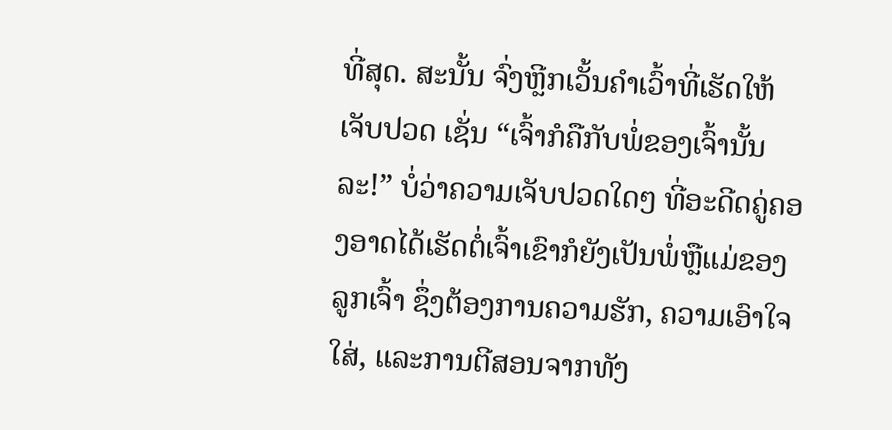ທີ່ສຸດ. ສະນັ້ນ ຈົ່ງຫຼີກເວັ້ນຄຳເວົ້າທີ່ເຮັດໃຫ້ເຈັບປວດ ເຊັ່ນ “ເຈົ້າກໍຄືກັບພໍ່ຂອງເຈົ້ານັ້ນລະ!” ບໍ່ວ່າຄວາມເຈັບປວດໃດໆ ທີ່ອະດີດຄູ່ຄອງອາດໄດ້ເຮັດຕໍ່ເຈົ້າເຂົາກໍຍັງເປັນພໍ່ຫຼືແມ່ຂອງລູກເຈົ້າ ຊຶ່ງຕ້ອງການຄວາມຮັກ, ຄວາມເອົາໃຈໃສ່, ແລະການຕີສອນຈາກທັງ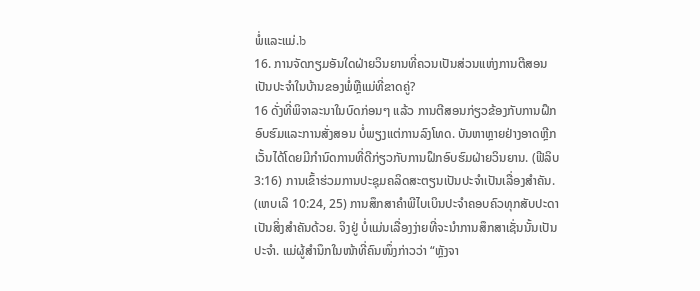ພໍ່ແລະແມ່.b
16. ການຈັດກຽມອັນໃດຝ່າຍວິນຍານທີ່ຄວນເປັນສ່ວນແຫ່ງການຕີສອນເປັນປະຈຳໃນບ້ານຂອງພໍ່ຫຼືແມ່ທີ່ຂາດຄູ່?
16 ດັ່ງທີ່ພິຈາລະນາໃນບົດກ່ອນໆ ແລ້ວ ການຕີສອນກ່ຽວຂ້ອງກັບການຝຶກອົບຮົມແລະການສັ່ງສອນ ບໍ່ພຽງແຕ່ການລົງໂທດ. ບັນຫາຫຼາຍຢ່າງອາດຫຼີກເວັ້ນໄດ້ໂດຍມີກຳນົດການທີ່ດີກ່ຽວກັບການຝຶກອົບຮົມຝ່າຍວິນຍານ. (ຟີລິບ 3:16) ການເຂົ້າຮ່ວມການປະຊຸມຄລິດສະຕຽນເປັນປະຈຳເປັນເລື່ອງສຳຄັນ. (ເຫບເລິ 10:24, 25) ການສຶກສາຄຳພີໄບເບິນປະຈຳຄອບຄົວທຸກສັບປະດາເປັນສິ່ງສຳຄັນດ້ວຍ. ຈິງຢູ່ ບໍ່ແມ່ນເລື່ອງງ່າຍທີ່ຈະນຳການສຶກສາເຊັ່ນນັ້ນເປັນປະຈຳ. ແມ່ຜູ້ສຳນຶກໃນໜ້າທີ່ຄົນໜຶ່ງກ່າວວ່າ “ຫຼັງຈາ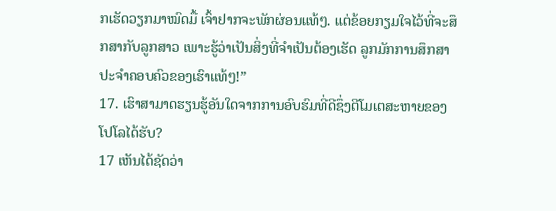ກເຮັດວຽກມາໝົດມື້ ເຈົ້າຢາກຈະພັກຜ່ອນແທ້ໆ. ແຕ່ຂ້ອຍກຽມໃຈໄວ້ທີ່ຈະສຶກສາກັບລູກສາວ ເພາະຮູ້ວ່າເປັນສິ່ງທີ່ຈຳເປັນຕ້ອງເຮັດ ລູກມັກການສຶກສາປະຈຳຄອບຄົວຂອງເຮົາແທ້ໆ!”
17. ເຮົາສາມາດຮຽນຮູ້ອັນໃດຈາກການອົບຮົມທີ່ດີຊຶ່ງຕີໂມເຕສະຫາຍຂອງໂປໂລໄດ້ຮັບ?
17 ເຫັນໄດ້ຊັດວ່າ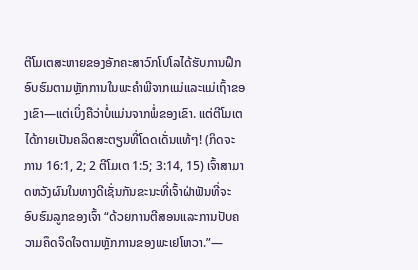ຕີໂມເຕສະຫາຍຂອງອັກຄະສາວົກໂປໂລໄດ້ຮັບການຝຶກອົບຮົມຕາມຫຼັກການໃນພະຄຳພີຈາກແມ່ແລະແມ່ເຖົ້າຂອງເຂົາ—ແຕ່ເບິ່ງຄືວ່າບໍ່ແມ່ນຈາກພໍ່ຂອງເຂົາ. ແຕ່ຕີໂມເຕໄດ້ກາຍເປັນຄລິດສະຕຽນທີ່ໂດດເດັ່ນແທ້ໆ! (ກິດຈະການ 16:1, 2; 2 ຕີໂມເຕ 1:5; 3:14, 15) ເຈົ້າສາມາດຫວັງຜົນໃນທາງດີເຊັ່ນກັນຂະນະທີ່ເຈົ້າຝ່າຟັນທີ່ຈະອົບຮົມລູກຂອງເຈົ້າ “ດ້ວຍການຕີສອນແລະການປັບຄວາມຄຶດຈິດໃຈຕາມຫຼັກການຂອງພະເຢໂຫວາ.”—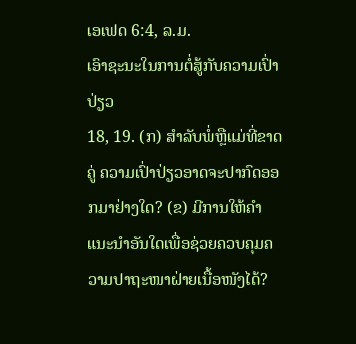ເອເຟດ 6:4, ລ.ມ.
ເອົາຊະນະໃນການຕໍ່ສູ້ກັບຄວາມເປົ່າປ່ຽວ
18, 19. (ກ) ສຳລັບພໍ່ຫຼືແມ່ທີ່ຂາດຄູ່ ຄວາມເປົ່າປ່ຽວອາດຈະປາກົດອອກມາຢ່າງໃດ? (ຂ) ມີການໃຫ້ຄຳແນະນຳອັນໃດເພື່ອຊ່ວຍຄວບຄຸມຄວາມປາຖະໜາຝ່າຍເນື້ອໜັງໄດ້?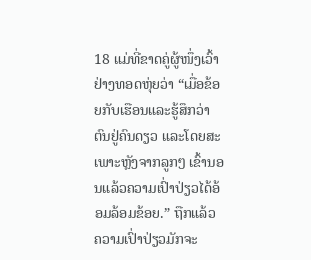18 ແມ່ທີ່ຂາດຄູ່ຜູ້ໜຶ່ງເວົ້າຢ່າງທອດຫຸ່ຍວ່າ “ເມື່ອຂ້ອຍກັບເຮືອນແລະຮູ້ສຶກວ່າຕົນຢູ່ຄົນດຽວ ແລະໂດຍສະເພາະຫຼັງຈາກລູກໆ ເຂົ້ານອນແລ້ວຄວາມເປົ່າປ່ຽວໄດ້ອ້ອມລ້ອມຂ້ອຍ.” ຖືກແລ້ວ ຄວາມເປົ່າປ່ຽວມັກຈະ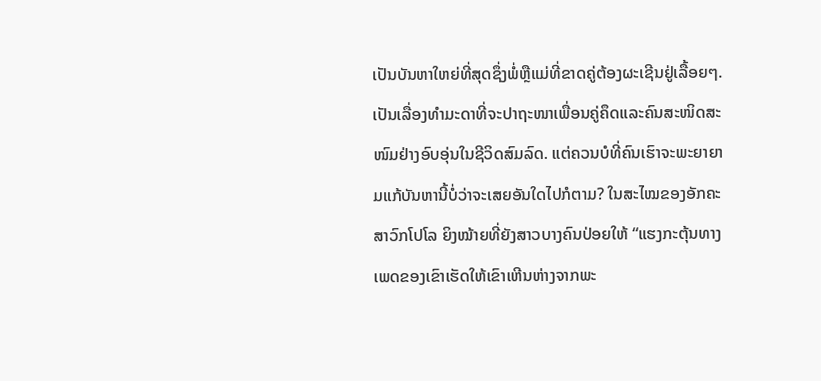ເປັນບັນຫາໃຫຍ່ທີ່ສຸດຊຶ່ງພໍ່ຫຼືແມ່ທີ່ຂາດຄູ່ຕ້ອງຜະເຊີນຢູ່ເລື້ອຍໆ. ເປັນເລື່ອງທຳມະດາທີ່ຈະປາຖະໜາເພື່ອນຄູ່ຄຶດແລະຄົນສະໜິດສະໜົມຢ່າງອົບອຸ່ນໃນຊີວິດສົມລົດ. ແຕ່ຄວນບໍທີ່ຄົນເຮົາຈະພະຍາຍາມແກ້ບັນຫານີ້ບໍ່ວ່າຈະເສຍອັນໃດໄປກໍຕາມ? ໃນສະໄໝຂອງອັກຄະສາວົກໂປໂລ ຍິງໝ້າຍທີ່ຍັງສາວບາງຄົນປ່ອຍໃຫ້ “ແຮງກະຕຸ້ນທາງເພດຂອງເຂົາເຮັດໃຫ້ເຂົາເຫີນຫ່າງຈາກພະ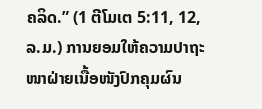ຄລິດ.” (1 ຕີໂມເຕ 5:11, 12, ລ.ມ.) ການຍອມໃຫ້ຄວາມປາຖະໜາຝ່າຍເນື້ອໜັງປົກຄຸມຜົນ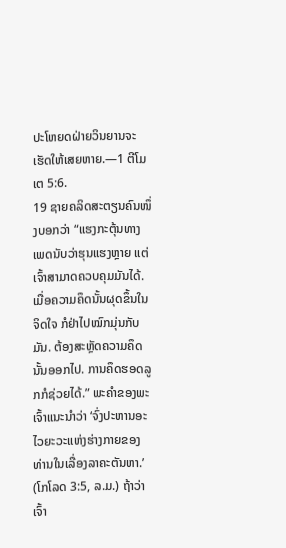ປະໂຫຍດຝ່າຍວິນຍານຈະເຮັດໃຫ້ເສຍຫາຍ.—1 ຕີໂມເຕ 5:6.
19 ຊາຍຄລິດສະຕຽນຄົນໜຶ່ງບອກວ່າ “ແຮງກະຕຸ້ນທາງເພດນັບວ່າຮຸນແຮງຫຼາຍ ແຕ່ເຈົ້າສາມາດຄວບຄຸມມັນໄດ້. ເມື່ອຄວາມຄຶດນັ້ນຜຸດຂຶ້ນໃນຈິດໃຈ ກໍຢ່າໄປໝົກມຸ່ນກັບມັນ. ຕ້ອງສະຫຼັດຄວາມຄຶດນັ້ນອອກໄປ. ການຄຶດຮອດລູກກໍຊ່ວຍໄດ້.” ພະຄຳຂອງພະເຈົ້າແນະນຳວ່າ ‘ຈົ່ງປະຫານອະໄວຍະວະແຫ່ງຮ່າງກາຍຂອງທ່ານໃນເລື່ອງລາຄະຕັນຫາ.’ (ໂກໂລດ 3:5, ລ.ມ.) ຖ້າວ່າເຈົ້າ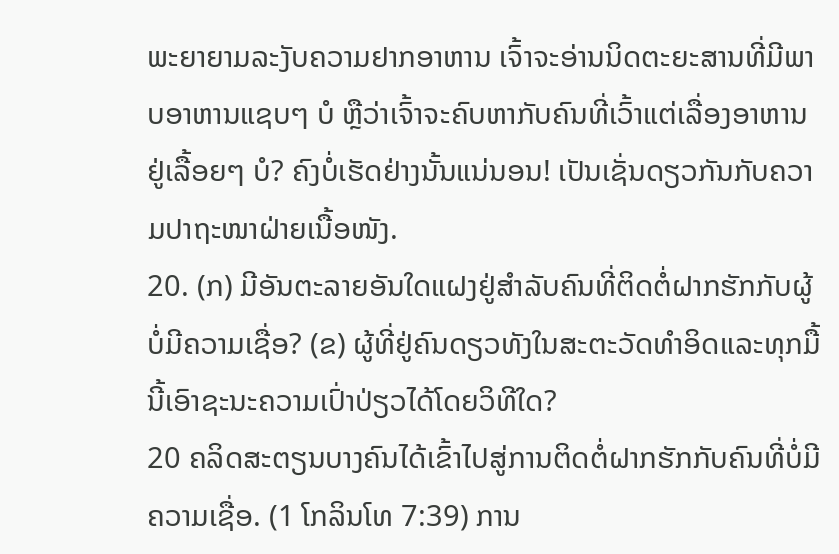ພະຍາຍາມລະງັບຄວາມຢາກອາຫານ ເຈົ້າຈະອ່ານນິດຕະຍະສານທີ່ມີພາບອາຫານແຊບໆ ບໍ ຫຼືວ່າເຈົ້າຈະຄົບຫາກັບຄົນທີ່ເວົ້າແຕ່ເລື່ອງອາຫານຢູ່ເລື້ອຍໆ ບໍ? ຄົງບໍ່ເຮັດຢ່າງນັ້ນແນ່ນອນ! ເປັນເຊັ່ນດຽວກັນກັບຄວາມປາຖະໜາຝ່າຍເນື້ອໜັງ.
20. (ກ) ມີອັນຕະລາຍອັນໃດແຝງຢູ່ສຳລັບຄົນທີ່ຕິດຕໍ່ຝາກຮັກກັບຜູ້ບໍ່ມີຄວາມເຊື່ອ? (ຂ) ຜູ້ທີ່ຢູ່ຄົນດຽວທັງໃນສະຕະວັດທຳອິດແລະທຸກມື້ນີ້ເອົາຊະນະຄວາມເປົ່າປ່ຽວໄດ້ໂດຍວິທີໃດ?
20 ຄລິດສະຕຽນບາງຄົນໄດ້ເຂົ້າໄປສູ່ການຕິດຕໍ່ຝາກຮັກກັບຄົນທີ່ບໍ່ມີຄວາມເຊື່ອ. (1 ໂກລິນໂທ 7:39) ການ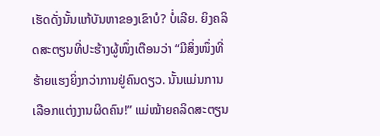ເຮັດດັ່ງນັ້ນແກ້ບັນຫາຂອງເຂົາບໍ? ບໍ່ເລີຍ. ຍິງຄລິດສະຕຽນທີ່ປະຮ້າງຜູ້ໜຶ່ງເຕືອນວ່າ “ມີສິ່ງໜຶ່ງທີ່ຮ້າຍແຮງຍິ່ງກວ່າການຢູ່ຄົນດຽວ. ນັ້ນແມ່ນການເລືອກແຕ່ງງານຜິດຄົນ!” ແມ່ໝ້າຍຄລິດສະຕຽນ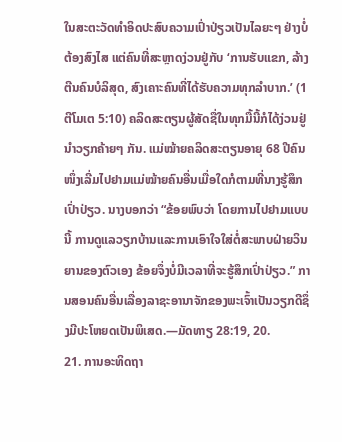ໃນສະຕະວັດທຳອິດປະສົບຄວາມເປົ່າປ່ຽວເປັນໄລຍະໆ ຢ່າງບໍ່ຕ້ອງສົງໄສ ແຕ່ຄົນທີ່ສະຫຼາດງ່ວນຢູ່ກັບ ‘ການຮັບແຂກ, ລ້າງຕີນຄົນບໍລິສຸດ, ສົງເຄາະຄົນທີ່ໄດ້ຮັບຄວາມທຸກລຳບາກ.’ (1 ຕີໂມເຕ 5:10) ຄລິດສະຕຽນຜູ້ສັດຊື່ໃນທຸກມື້ນີ້ກໍໄດ້ງ່ວນຢູ່ນຳວຽກຄ້າຍໆ ກັນ. ແມ່ໝ້າຍຄລິດສະຕຽນອາຍຸ 68 ປີຄົນໜຶ່ງເລີ່ມໄປຢາມແມ່ໝ້າຍຄົນອື່ນເມື່ອໃດກໍຕາມທີ່ນາງຮູ້ສຶກເປົ່າປ່ຽວ. ນາງບອກວ່າ “ຂ້ອຍພົບວ່າ ໂດຍການໄປຢາມແບບນີ້ ການດູແລວຽກບ້ານແລະການເອົາໃຈໃສ່ຕໍ່ສະພາບຝ່າຍວິນຍານຂອງຕົວເອງ ຂ້ອຍຈຶ່ງບໍ່ມີເວລາທີ່ຈະຮູ້ສຶກເປົ່າປ່ຽວ.” ການສອນຄົນອື່ນເລື່ອງລາຊະອານາຈັກຂອງພະເຈົ້າເປັນວຽກດີຊຶ່ງມີປະໂຫຍດເປັນພິເສດ.—ມັດທາຽ 28:19, 20.
21. ການອະທິດຖາ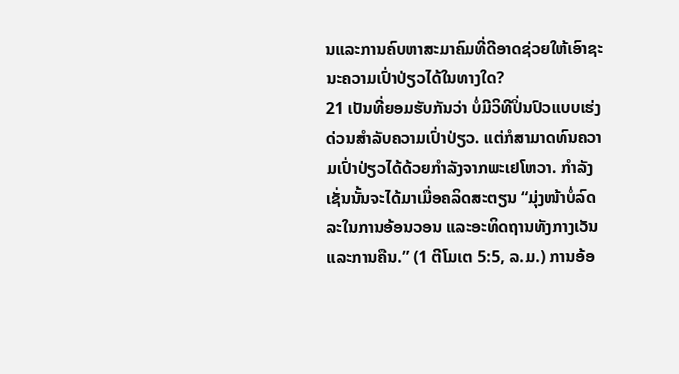ນແລະການຄົບຫາສະມາຄົມທີ່ດີອາດຊ່ວຍໃຫ້ເອົາຊະນະຄວາມເປົ່າປ່ຽວໄດ້ໃນທາງໃດ?
21 ເປັນທີ່ຍອມຮັບກັນວ່າ ບໍ່ມີວິທີປິ່ນປົວແບບເຮ່ງດ່ວນສຳລັບຄວາມເປົ່າປ່ຽວ. ແຕ່ກໍສາມາດທົນຄວາມເປົ່າປ່ຽວໄດ້ດ້ວຍກຳລັງຈາກພະເຢໂຫວາ. ກຳລັງເຊັ່ນນັ້ນຈະໄດ້ມາເມື່ອຄລິດສະຕຽນ “ມຸ່ງໜ້າບໍ່ລົດລະໃນການອ້ອນວອນ ແລະອະທິດຖານທັງກາງເວັນແລະການຄືນ.” (1 ຕີໂມເຕ 5:5, ລ.ມ.) ການອ້ອ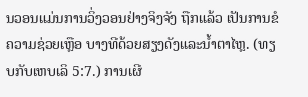ນວອນແມ່ນການວິ່ງວອນຢ່າງຈິງຈັງ ຖືກແລ້ວ ເປັນການຂໍຄວາມຊ່ວຍເຫຼືອ ບາງທີດ້ວຍສຽງດັງແລະນ້ຳຕາໄຫຼ. (ທຽບກັບເຫບເລິ 5:7.) ການເຜີ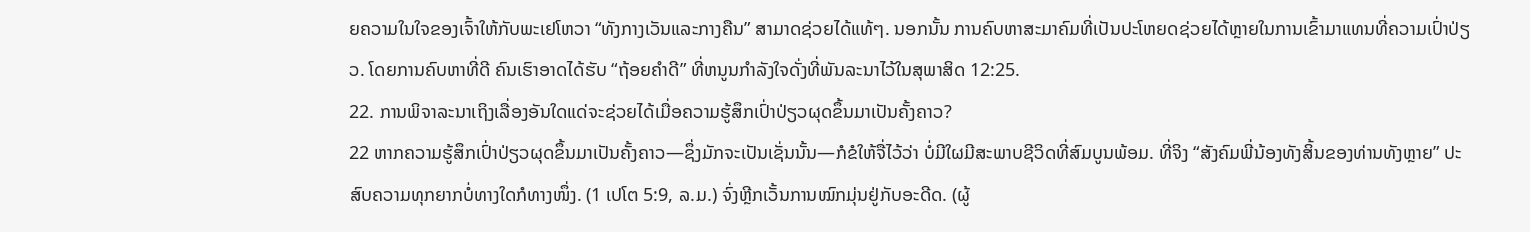ຍຄວາມໃນໃຈຂອງເຈົ້າໃຫ້ກັບພະເຢໂຫວາ “ທັງກາງເວັນແລະກາງຄືນ” ສາມາດຊ່ວຍໄດ້ແທ້ໆ. ນອກນັ້ນ ການຄົບຫາສະມາຄົມທີ່ເປັນປະໂຫຍດຊ່ວຍໄດ້ຫຼາຍໃນການເຂົ້າມາແທນທີ່ຄວາມເປົ່າປ່ຽວ. ໂດຍການຄົບຫາທີ່ດີ ຄົນເຮົາອາດໄດ້ຮັບ “ຖ້ອຍຄຳດີ” ທີ່ຫນູນກຳລັງໃຈດັ່ງທີ່ພັນລະນາໄວ້ໃນສຸພາສິດ 12:25.
22. ການພິຈາລະນາເຖິງເລື່ອງອັນໃດແດ່ຈະຊ່ວຍໄດ້ເມື່ອຄວາມຮູ້ສຶກເປົ່າປ່ຽວຜຸດຂຶ້ນມາເປັນຄັ້ງຄາວ?
22 ຫາກຄວາມຮູ້ສຶກເປົ່າປ່ຽວຜຸດຂຶ້ນມາເປັນຄັ້ງຄາວ—ຊຶ່ງມັກຈະເປັນເຊັ່ນນັ້ນ—ກໍຂໍໃຫ້ຈື່ໄວ້ວ່າ ບໍ່ມີໃຜມີສະພາບຊີວິດທີ່ສົມບູນພ້ອມ. ທີ່ຈິງ “ສັງຄົມພີ່ນ້ອງທັງສິ້ນຂອງທ່ານທັງຫຼາຍ” ປະສົບຄວາມທຸກຍາກບໍ່ທາງໃດກໍທາງໜຶ່ງ. (1 ເປໂຕ 5:9, ລ.ມ.) ຈົ່ງຫຼີກເວັ້ນການໝົກມຸ່ນຢູ່ກັບອະດີດ. (ຜູ້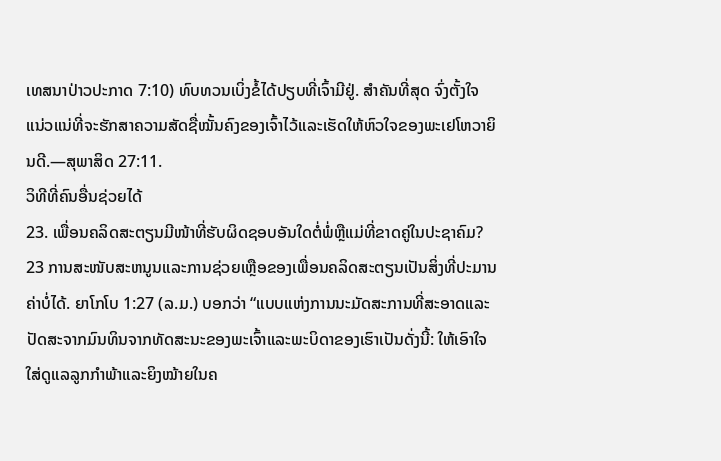ເທສນາປ່າວປະກາດ 7:10) ທົບທວນເບິ່ງຂໍ້ໄດ້ປຽບທີ່ເຈົ້າມີຢູ່. ສຳຄັນທີ່ສຸດ ຈົ່ງຕັ້ງໃຈແນ່ວແນ່ທີ່ຈະຮັກສາຄວາມສັດຊື່ໝັ້ນຄົງຂອງເຈົ້າໄວ້ແລະເຮັດໃຫ້ຫົວໃຈຂອງພະເຢໂຫວາຍິນດີ.—ສຸພາສິດ 27:11.
ວິທີທີ່ຄົນອື່ນຊ່ວຍໄດ້
23. ເພື່ອນຄລິດສະຕຽນມີໜ້າທີ່ຮັບຜິດຊອບອັນໃດຕໍ່ພໍ່ຫຼືແມ່ທີ່ຂາດຄູ່ໃນປະຊາຄົມ?
23 ການສະໜັບສະຫນູນແລະການຊ່ວຍເຫຼືອຂອງເພື່ອນຄລິດສະຕຽນເປັນສິ່ງທີ່ປະມານຄ່າບໍ່ໄດ້. ຍາໂກໂບ 1:27 (ລ.ມ.) ບອກວ່າ “ແບບແຫ່ງການນະມັດສະການທີ່ສະອາດແລະປັດສະຈາກມົນທິນຈາກທັດສະນະຂອງພະເຈົ້າແລະພະບິດາຂອງເຮົາເປັນດັ່ງນີ້: ໃຫ້ເອົາໃຈໃສ່ດູແລລູກກຳພ້າແລະຍິງໝ້າຍໃນຄ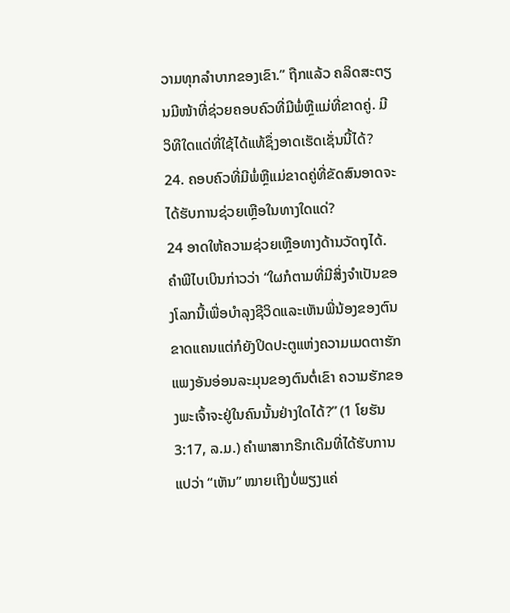ວາມທຸກລຳບາກຂອງເຂົາ.” ຖືກແລ້ວ ຄລິດສະຕຽນມີໜ້າທີ່ຊ່ວຍຄອບຄົວທີ່ມີພໍ່ຫຼືແມ່ທີ່ຂາດຄູ່. ມີວິທີໃດແດ່ທີ່ໃຊ້ໄດ້ແທ້ຊຶ່ງອາດເຮັດເຊັ່ນນີ້ໄດ້?
24. ຄອບຄົວທີ່ມີພໍ່ຫຼືແມ່ຂາດຄູ່ທີ່ຂັດສົນອາດຈະໄດ້ຮັບການຊ່ວຍເຫຼືອໃນທາງໃດແດ່?
24 ອາດໃຫ້ຄວາມຊ່ວຍເຫຼືອທາງດ້ານວັດຖຸໄດ້. ຄຳພີໄບເບິນກ່າວວ່າ “ໃຜກໍຕາມທີ່ມີສິ່ງຈຳເປັນຂອງໂລກນີ້ເພື່ອບຳລຸງຊີວິດແລະເຫັນພີ່ນ້ອງຂອງຕົນຂາດແຄນແຕ່ກໍຍັງປິດປະຕູແຫ່ງຄວາມເມດຕາຮັກແພງອັນອ່ອນລະມຸນຂອງຕົນຕໍ່ເຂົາ ຄວາມຮັກຂອງພະເຈົ້າຈະຢູ່ໃນຄົນນັ້ນຢ່າງໃດໄດ້?” (1 ໂຍຮັນ 3:17, ລ.ມ.) ຄຳພາສາກຣີກເດີມທີ່ໄດ້ຮັບການແປວ່າ “ເຫັນ” ໝາຍເຖິງບໍ່ພຽງແຄ່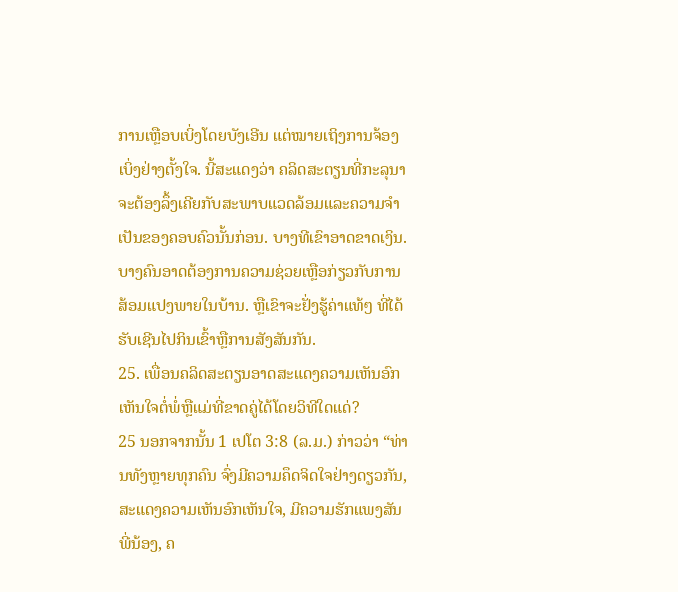ການເຫຼືອບເບິ່ງໂດຍບັງເອີນ ແຕ່ໝາຍເຖິງການຈ້ອງເບິ່ງຢ່າງຕັ້ງໃຈ. ນີ້ສະແດງວ່າ ຄລິດສະຕຽນທີ່ກະລຸນາຈະຕ້ອງລຶ້ງເຄີຍກັບສະພາບແວດລ້ອມແລະຄວາມຈຳເປັນຂອງຄອບຄົວນັ້ນກ່ອນ. ບາງທີເຂົາອາດຂາດເງິນ. ບາງຄົນອາດຕ້ອງການຄວາມຊ່ວຍເຫຼືອກ່ຽວກັບການສ້ອມແປງພາຍໃນບ້ານ. ຫຼືເຂົາຈະຢັ່ງຮູ້ຄ່າແທ້ໆ ທີ່ໄດ້ຮັບເຊີນໄປກິນເຂົ້າຫຼືການສັງສັນກັນ.
25. ເພື່ອນຄລິດສະຕຽນອາດສະແດງຄວາມເຫັນອົກເຫັນໃຈຕໍ່ພໍ່ຫຼືແມ່ທີ່ຂາດຄູ່ໄດ້ໂດຍວິທີໃດແດ່?
25 ນອກຈາກນັ້ນ 1 ເປໂຕ 3:8 (ລ.ມ.) ກ່າວວ່າ “ທ່ານທັງຫຼາຍທຸກຄົນ ຈົ່ງມີຄວາມຄຶດຈິດໃຈຢ່າງດຽວກັນ, ສະແດງຄວາມເຫັນອົກເຫັນໃຈ, ມີຄວາມຮັກແພງສັນພີ່ນ້ອງ, ຄ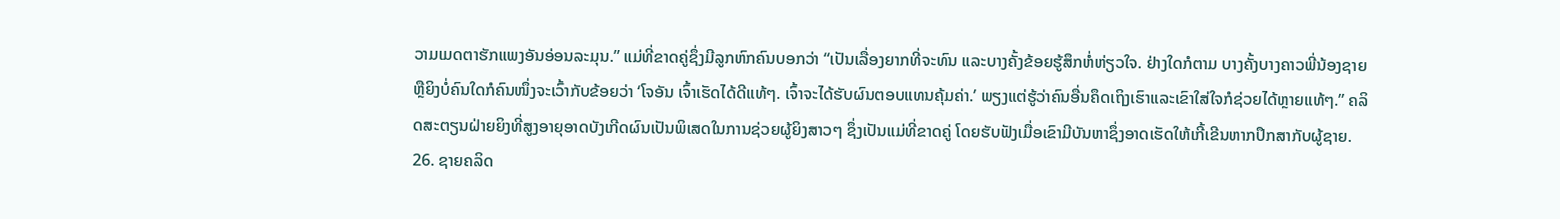ວາມເມດຕາຮັກແພງອັນອ່ອນລະມຸນ.” ແມ່ທີ່ຂາດຄູ່ຊຶ່ງມີລູກຫົກຄົນບອກວ່າ “ເປັນເລື່ອງຍາກທີ່ຈະທົນ ແລະບາງຄັ້ງຂ້ອຍຮູ້ສຶກຫໍ່ຫ່ຽວໃຈ. ຢ່າງໃດກໍຕາມ ບາງຄັ້ງບາງຄາວພີ່ນ້ອງຊາຍຫຼືຍິງບໍ່ຄົນໃດກໍຄົນໜຶ່ງຈະເວົ້າກັບຂ້ອຍວ່າ ‘ໂຈອັນ ເຈົ້າເຮັດໄດ້ດີແທ້ໆ. ເຈົ້າຈະໄດ້ຮັບຜົນຕອບແທນຄຸ້ມຄ່າ.’ ພຽງແຕ່ຮູ້ວ່າຄົນອື່ນຄຶດເຖິງເຮົາແລະເຂົາໃສ່ໃຈກໍຊ່ວຍໄດ້ຫຼາຍແທ້ໆ.” ຄລິດສະຕຽນຝ່າຍຍິງທີ່ສູງອາຍຸອາດບັງເກີດຜົນເປັນພິເສດໃນການຊ່ວຍຜູ້ຍິງສາວໆ ຊຶ່ງເປັນແມ່ທີ່ຂາດຄູ່ ໂດຍຮັບຟັງເມື່ອເຂົາມີບັນຫາຊຶ່ງອາດເຮັດໃຫ້ເກີ້ເຂີນຫາກປຶກສາກັບຜູ້ຊາຍ.
26. ຊາຍຄລິດ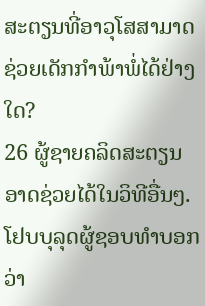ສະຕຽນທີ່ອາວຸໂສສາມາດຊ່ວຍເດັກກຳພ້າພໍ່ໄດ້ຢ່າງໃດ?
26 ຜູ້ຊາຍຄລິດສະຕຽນອາດຊ່ວຍໄດ້ໃນວິທີອື່ນໆ. ໂຢບບຸລຸດຜູ້ຊອບທຳບອກວ່າ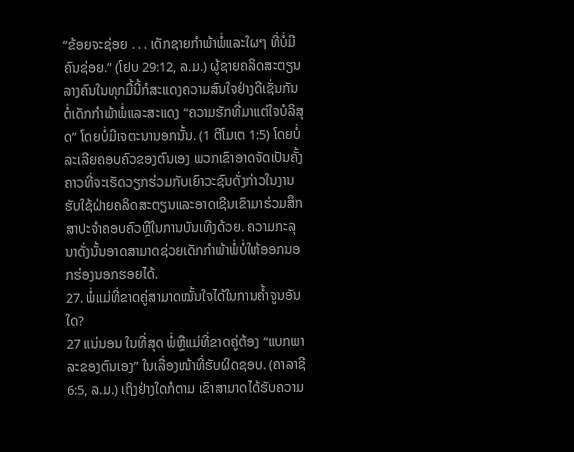“ຂ້ອຍຈະຊ່ອຍ . . . ເດັກຊາຍກຳພ້າພໍ່ແລະໃຜໆ ທີ່ບໍ່ມີຄົນຊ່ອຍ.” (ໂຢບ 29:12, ລ.ມ.) ຜູ້ຊາຍຄລິດສະຕຽນລາງຄົນໃນທຸກມື້ນີ້ກໍສະແດງຄວາມສົນໃຈຢ່າງດີເຊັ່ນກັນຕໍ່ເດັກກຳພ້າພໍ່ແລະສະແດງ “ຄວາມຮັກທີ່ມາແຕ່ໃຈບໍລິສຸດ” ໂດຍບໍ່ມີເຈຕະນານອກນັ້ນ. (1 ຕີໂມເຕ 1:5) ໂດຍບໍ່ລະເລີຍຄອບຄົວຂອງຕົນເອງ ພວກເຂົາອາດຈັດເປັນຄັ້ງຄາວທີ່ຈະເຮັດວຽກຮ່ວມກັບເຍົາວະຊົນດັ່ງກ່າວໃນງານຮັບໃຊ້ຝ່າຍຄລິດສະຕຽນແລະອາດເຊີນເຂົາມາຮ່ວມສຶກສາປະຈຳຄອບຄົວຫຼືໃນການບັນເທີງດ້ວຍ. ຄວາມກະລຸນາດັ່ງນັ້ນອາດສາມາດຊ່ວຍເດັກກຳພ້າພໍ່ບໍ່ໃຫ້ອອກນອກຮ່ອງນອກຮອຍໄດ້.
27. ພໍ່ແມ່ທີ່ຂາດຄູ່ສາມາດໝັ້ນໃຈໄດ້ໃນການຄ້ຳຈູນອັນໃດ?
27 ແນ່ນອນ ໃນທີ່ສຸດ ພໍ່ຫຼືແມ່ທີ່ຂາດຄູ່ຕ້ອງ “ແບກພາລະຂອງຕົນເອງ” ໃນເລື່ອງໜ້າທີ່ຮັບຜິດຊອບ. (ຄາລາຊີ 6:5, ລ.ມ.) ເຖິງຢ່າງໃດກໍຕາມ ເຂົາສາມາດໄດ້ຮັບຄວາມ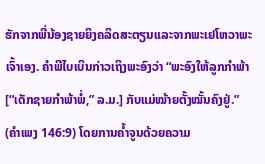ຮັກຈາກພີ່ນ້ອງຊາຍຍິງຄລິດສະຕຽນແລະຈາກພະເຢໂຫວາພະເຈົ້າເອງ. ຄຳພີໄບເບິນກ່າວເຖິງພະອົງວ່າ “ພະອົງໃຫ້ລູກກຳພ້າ [“ເດັກຊາຍກຳພ້າພໍ່,” ລ.ມ.] ກັບແມ່ໝ້າຍຕັ້ງໝັ້ນຄົງຢູ່.” (ຄຳເພງ 146:9) ໂດຍການຄ້ຳຈູນດ້ວຍຄວາມ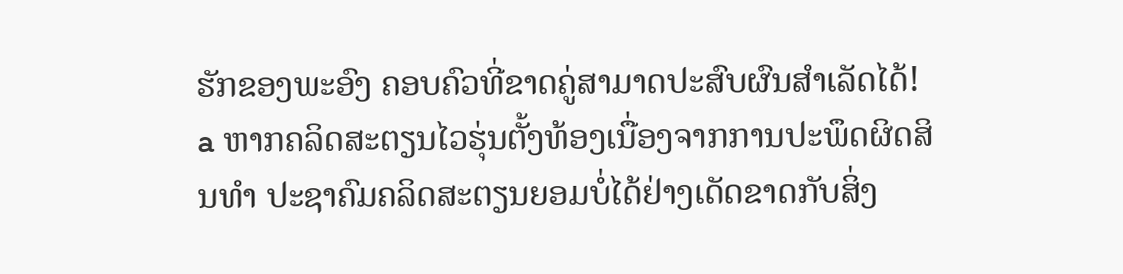ຮັກຂອງພະອົງ ຄອບຄົວທີ່ຂາດຄູ່ສາມາດປະສົບຜົນສຳເລັດໄດ້!
a ຫາກຄລິດສະຕຽນໄວຮຸ່ນຕັ້ງທ້ອງເນື່ອງຈາກການປະພຶດຜິດສິນທຳ ປະຊາຄົມຄລິດສະຕຽນຍອມບໍ່ໄດ້ຢ່າງເດັດຂາດກັບສິ່ງ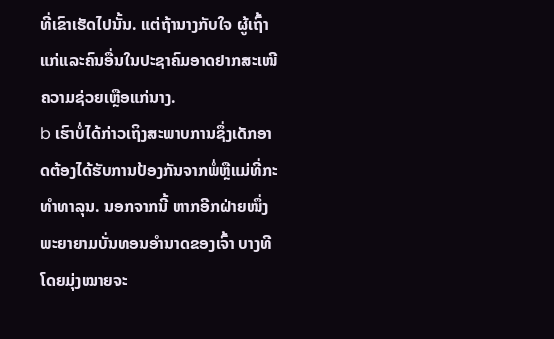ທີ່ເຂົາເຮັດໄປນັ້ນ. ແຕ່ຖ້ານາງກັບໃຈ ຜູ້ເຖົ້າແກ່ແລະຄົນອື່ນໃນປະຊາຄົມອາດຢາກສະເໜີຄວາມຊ່ວຍເຫຼືອແກ່ນາງ.
b ເຮົາບໍ່ໄດ້ກ່າວເຖິງສະພາບການຊຶ່ງເດັກອາດຕ້ອງໄດ້ຮັບການປ້ອງກັນຈາກພໍ່ຫຼືແມ່ທີ່ກະທຳທາລຸນ. ນອກຈາກນີ້ ຫາກອີກຝ່າຍໜຶ່ງພະຍາຍາມບັ່ນທອນອຳນາດຂອງເຈົ້າ ບາງທີໂດຍມຸ່ງໝາຍຈະ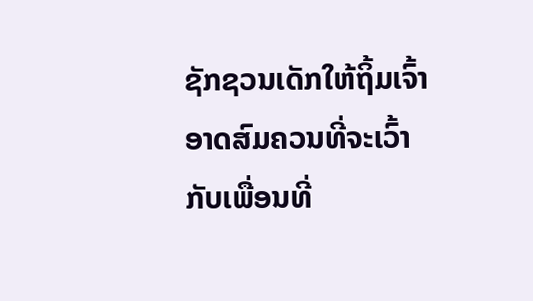ຊັກຊວນເດັກໃຫ້ຖິ້ມເຈົ້າອາດສົມຄວນທີ່ຈະເວົ້າກັບເພື່ອນທີ່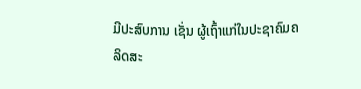ມີປະສົບການ ເຊັ່ນ ຜູ້ເຖົ້າແກ່ໃນປະຊາຄົມຄລິດສະ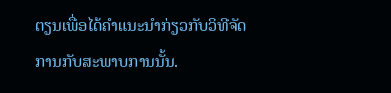ຕຽນເພື່ອໄດ້ຄຳແນະນຳກ່ຽວກັບວິທີຈັດການກັບສະພາບການນັ້ນ.